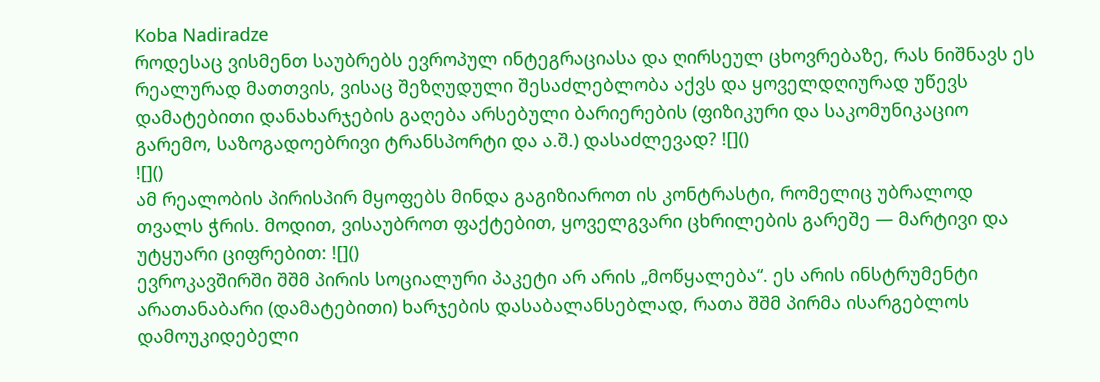Koba Nadiradze
როდესაც ვისმენთ საუბრებს ევროპულ ინტეგრაციასა და ღირსეულ ცხოვრებაზე, რას ნიშნავს ეს რეალურად მათთვის, ვისაც შეზღუდული შესაძლებლობა აქვს და ყოველდღიურად უწევს დამატებითი დანახარჯების გაღება არსებული ბარიერების (ფიზიკური და საკომუნიკაციო გარემო, საზოგადოებრივი ტრანსპორტი და ა.შ.) დასაძლევად? ![]()
![]()
ამ რეალობის პირისპირ მყოფებს მინდა გაგიზიაროთ ის კონტრასტი, რომელიც უბრალოდ თვალს ჭრის. მოდით, ვისაუბროთ ფაქტებით, ყოველგვარი ცხრილების გარეშე — მარტივი და უტყუარი ციფრებით: ![]()
ევროკავშირში შშმ პირის სოციალური პაკეტი არ არის „მოწყალება“. ეს არის ინსტრუმენტი არათანაბარი (დამატებითი) ხარჯების დასაბალანსებლად, რათა შშმ პირმა ისარგებლოს დამოუკიდებელი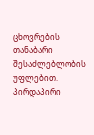ცხოვრების თანაბარი შესაძლებლობის უფლებით.
პირდაპირი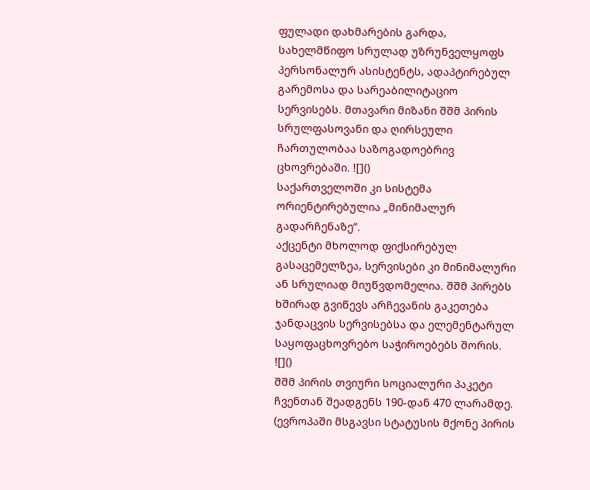ფულადი დახმარების გარდა, სახელმწიფო სრულად უზრუნველყოფს პერსონალურ ასისტენტს, ადაპტირებულ გარემოსა და სარეაბილიტაციო სერვისებს. მთავარი მიზანი შშმ პირის სრულფასოვანი და ღირსეული ჩართულობაა საზოგადოებრივ ცხოვრებაში. ![]()
საქართველოში კი სისტემა ორიენტირებულია „მინიმალურ გადარჩენაზე“.
აქცენტი მხოლოდ ფიქსირებულ გასაცემელზეა, სერვისები კი მინიმალური ან სრულიად მიუწვდომელია. შშმ პირებს ხშირად გვიწევს არჩევანის გაკეთება ჯანდაცვის სერვისებსა და ელემენტარულ საყოფაცხოვრებო საჭიროებებს შორის. ![]()
შშმ პირის თვიური სოციალური პაკეტი ჩვენთან შეადგენს 190-დან 470 ლარამდე. (ევროპაში მსგავსი სტატუსის მქონე პირის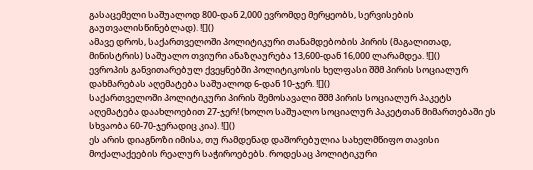გასაცემელი საშუალოდ 800-დან 2,000 ევრომდე მერყეობს, სერვისების გაუთვალისწინებლად). ![]()
ამავე დროს, საქართველოში პოლიტიკური თანამდებობის პირის (მაგალითად, მინისტრის) საშუალო თვიური ანაზღაურება 13,600-დან 16,000 ლარამდეა. ![]()
ევროპის განვითარებულ ქვეყნებში პოლიტიკოსის ხელფასი შშმ პირის სოციალურ დახმარებას აღემატება საშუალოდ 6-დან 10-ჯერ. ![]()
საქართველოში პოლიტიკური პირის შემოსავალი შშმ პირის სოციალურ პაკეტს აღემატება დაახლოებით 27-ჯერ! (ხოლო საშუალო სოციალურ პაკეტთან მიმართებაში ეს სხვაობა 60-70-ჯერადიც კია). ![]()
ეს არის დიაგნოზი იმისა, თუ რამდენად დაშორებულია სახელმწიფო თავისი მოქალაქეების რეალურ საჭიროებებს. როდესაც პოლიტიკური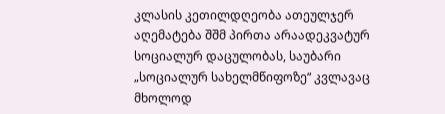კლასის კეთილდღეობა ათეულჯერ აღემატება შშმ პირთა არაადეკვატურ სოციალურ დაცულობას, საუბარი „სოციალურ სახელმწიფოზე“ კვლავაც მხოლოდ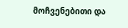მოჩვენებითი და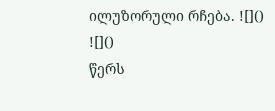ილუზორული რჩება. ![]()
![]()
წერს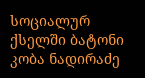სოციალურ ქსელში ბატონი კობა ნადირაძე